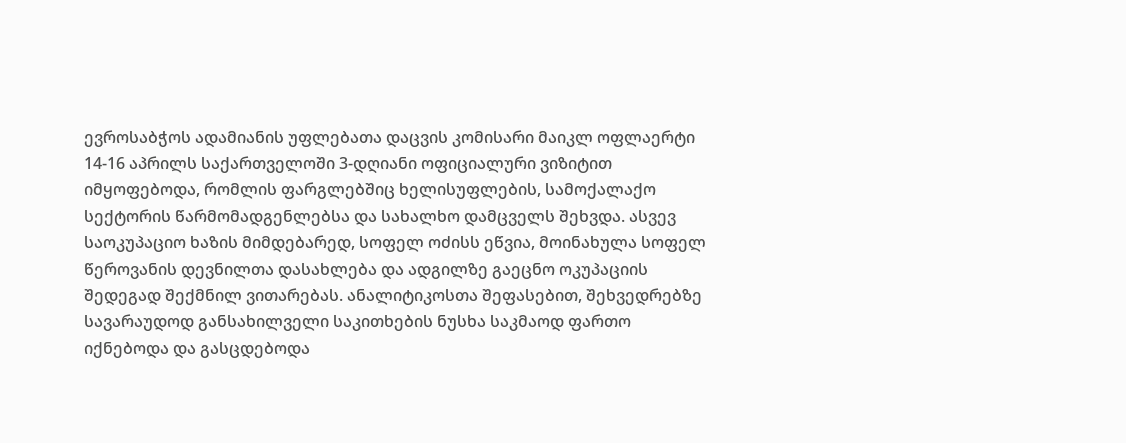ევროსაბჭოს ადამიანის უფლებათა დაცვის კომისარი მაიკლ ოფლაერტი 14-16 აპრილს საქართველოში 3-დღიანი ოფიციალური ვიზიტით იმყოფებოდა, რომლის ფარგლებშიც ხელისუფლების, სამოქალაქო სექტორის წარმომადგენლებსა და სახალხო დამცველს შეხვდა. ასვევ საოკუპაციო ხაზის მიმდებარედ, სოფელ ოძისს ეწვია, მოინახულა სოფელ წეროვანის დევნილთა დასახლება და ადგილზე გაეცნო ოკუპაციის შედეგად შექმნილ ვითარებას. ანალიტიკოსთა შეფასებით, შეხვედრებზე სავარაუდოდ განსახილველი საკითხების ნუსხა საკმაოდ ფართო იქნებოდა და გასცდებოდა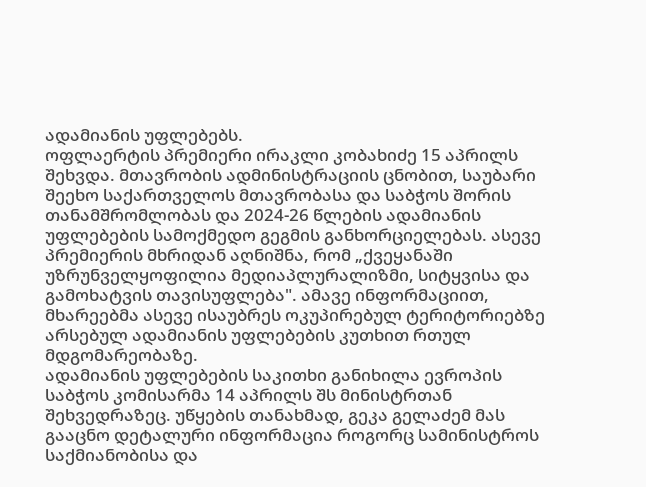ადამიანის უფლებებს.
ოფლაერტის პრემიერი ირაკლი კობახიძე 15 აპრილს შეხვდა. მთავრობის ადმინისტრაციის ცნობით, საუბარი შეეხო საქართველოს მთავრობასა და საბჭოს შორის თანამშრომლობას და 2024-26 წლების ადამიანის უფლებების სამოქმედო გეგმის განხორციელებას. ასევე პრემიერის მხრიდან აღნიშნა, რომ „ქვეყანაში უზრუნველყოფილია მედიაპლურალიზმი, სიტყვისა და გამოხატვის თავისუფლება". ამავე ინფორმაციით, მხარეებმა ასევე ისაუბრეს ოკუპირებულ ტერიტორიებზე არსებულ ადამიანის უფლებების კუთხით რთულ მდგომარეობაზე.
ადამიანის უფლებების საკითხი განიხილა ევროპის საბჭოს კომისარმა 14 აპრილს შს მინისტრთან შეხვედრაზეც. უწყების თანახმად, გეკა გელაძემ მას გააცნო დეტალური ინფორმაცია როგორც სამინისტროს საქმიანობისა და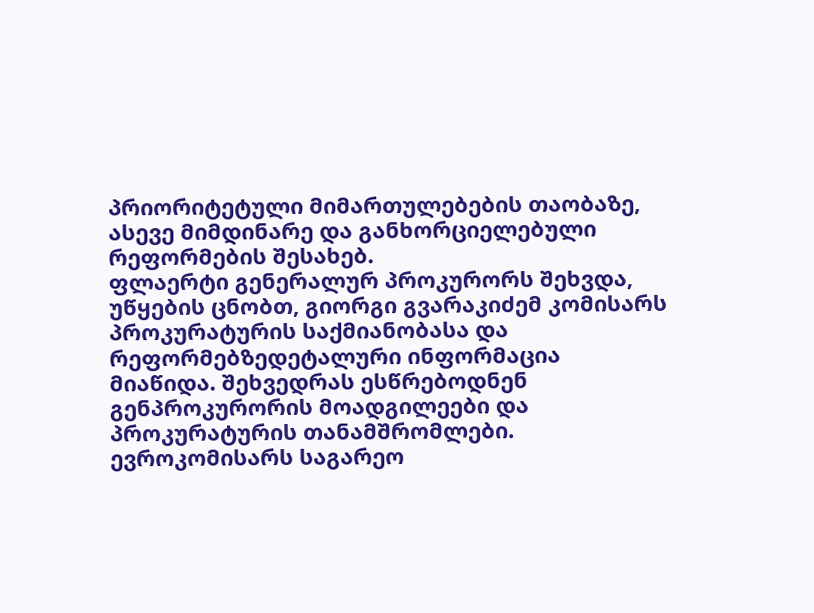პრიორიტეტული მიმართულებების თაობაზე, ასევე მიმდინარე და განხორციელებული რეფორმების შესახებ.
ფლაერტი გენერალურ პროკურორს შეხვდა, უწყების ცნობთ, გიორგი გვარაკიძემ კომისარს პროკურატურის საქმიანობასა და რეფორმებზედეტალური ინფორმაცია მიაწიდა. შეხვედრას ესწრებოდნენ გენპროკურორის მოადგილეები და პროკურატურის თანამშრომლები.
ევროკომისარს საგარეო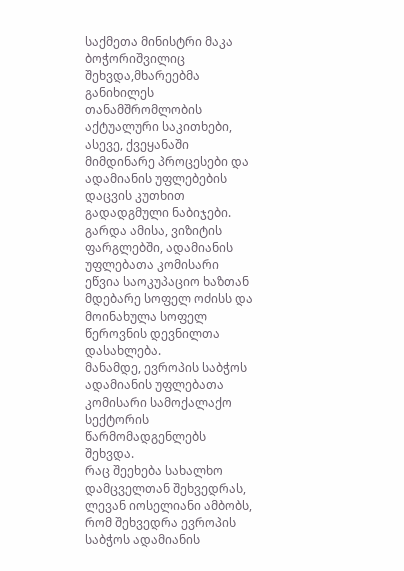საქმეთა მინისტრი მაკა ბოჭორიშვილიც შეხვდა,მხარეებმა განიხილეს თანამშრომლობის აქტუალური საკითხები, ასევე, ქვეყანაში მიმდინარე პროცესები და ადამიანის უფლებების დაცვის კუთხით გადადგმული ნაბიჯები.
გარდა ამისა, ვიზიტის ფარგლებში, ადამიანის უფლებათა კომისარი ეწვია საოკუპაციო ხაზთან მდებარე სოფელ ოძისს და მოინახულა სოფელ წეროვნის დევნილთა დასახლება.
მანამდე, ევროპის საბჭოს ადამიანის უფლებათა კომისარი სამოქალაქო სექტორის წარმომადგენლებს შეხვდა.
რაც შეეხება სახალხო დამცველთან შეხვედრას, ლევან იოსელიანი ამბობს, რომ შეხვედრა ევროპის საბჭოს ადამიანის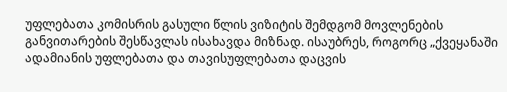უფლებათა კომისრის გასული წლის ვიზიტის შემდგომ მოვლენების განვითარების შესწავლას ისახავდა მიზნად. ისაუბრეს, როგორც „ქვეყანაში ადამიანის უფლებათა და თავისუფლებათა დაცვის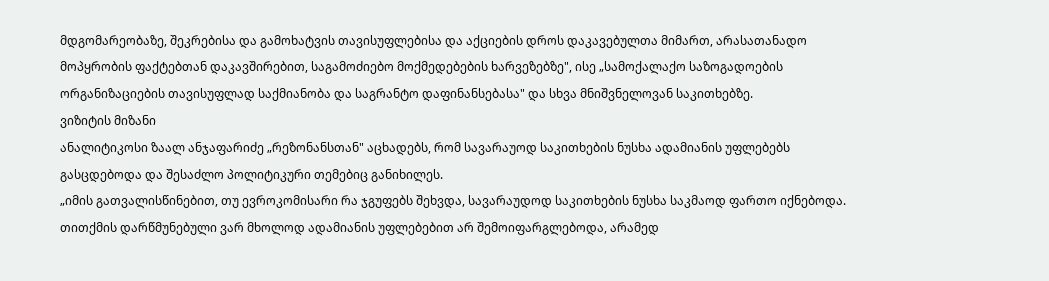მდგომარეობაზე, შეკრებისა და გამოხატვის თავისუფლებისა და აქციების დროს დაკავებულთა მიმართ, არასათანადო მოპყრობის ფაქტებთან დაკავშირებით, საგამოძიებო მოქმედებების ხარვეზებზე", ისე „სამოქალაქო საზოგადოების ორგანიზაციების თავისუფლად საქმიანობა და საგრანტო დაფინანსებასა" და სხვა მნიშვნელოვან საკითხებზე.
ვიზიტის მიზანი
ანალიტიკოსი ზაალ ანჯაფარიძე „რეზონანსთან" აცხადებს, რომ სავარაუოდ საკითხების ნუსხა ადამიანის უფლებებს გასცდებოდა და შესაძლო პოლიტიკური თემებიც განიხილეს.
„იმის გათვალისწინებით, თუ ევროკომისარი რა ჯგუფებს შეხვდა, სავარაუდოდ საკითხების ნუსხა საკმაოდ ფართო იქნებოდა. თითქმის დარწმუნებული ვარ მხოლოდ ადამიანის უფლებებით არ შემოიფარგლებოდა, არამედ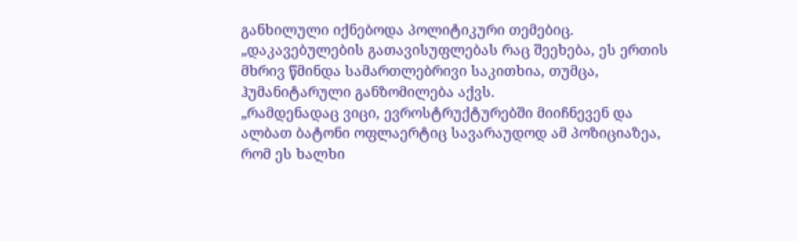განხილული იქნებოდა პოლიტიკური თემებიც.
„დაკავებულების გათავისუფლებას რაც შეეხება, ეს ერთის მხრივ წმინდა სამართლებრივი საკითხია, თუმცა, ჰუმანიტარული განზომილება აქვს.
„რამდენადაც ვიცი, ევროსტრუქტურებში მიიჩნევენ და ალბათ ბატონი ოფლაერტიც სავარაუდოდ ამ პოზიციაზეა, რომ ეს ხალხი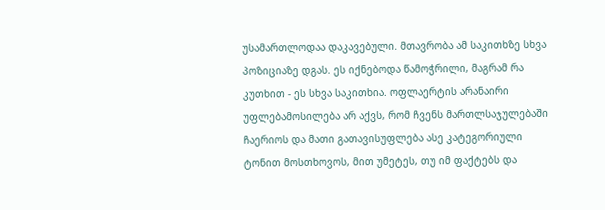უსამართლოდაა დაკავებული. მთავრობა ამ საკითხზე სხვა პოზიციაზე დგას. ეს იქნებოდა წამოჭრილი, მაგრამ რა კუთხით - ეს სხვა საკითხია. ოფლაერტის არანაირი უფლებამოსილება არ აქვს, რომ ჩვენს მართლსაჯულებაში ჩაერიოს და მათი გათავისუფლება ასე კატეგორიული ტონით მოსთხოვოს, მით უმეტეს, თუ იმ ფაქტებს და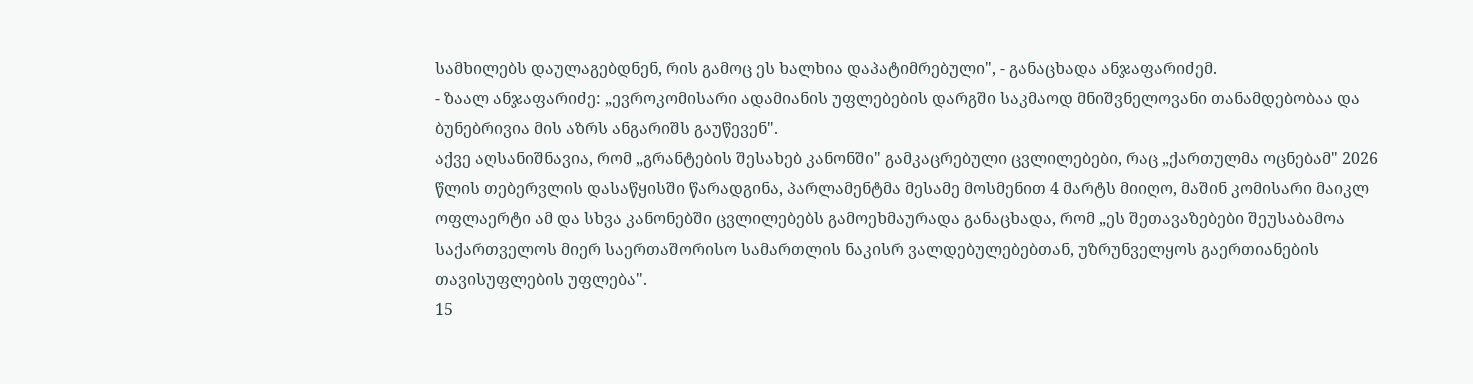სამხილებს დაულაგებდნენ, რის გამოც ეს ხალხია დაპატიმრებული", - განაცხადა ანჯაფარიძემ.
- ზაალ ანჯაფარიძე: „ევროკომისარი ადამიანის უფლებების დარგში საკმაოდ მნიშვნელოვანი თანამდებობაა და ბუნებრივია მის აზრს ანგარიშს გაუწევენ".
აქვე აღსანიშნავია, რომ „გრანტების შესახებ კანონში" გამკაცრებული ცვლილებები, რაც „ქართულმა ოცნებამ" 2026 წლის თებერვლის დასაწყისში წარადგინა, პარლამენტმა მესამე მოსმენით 4 მარტს მიიღო, მაშინ კომისარი მაიკლ ოფლაერტი ამ და სხვა კანონებში ცვლილებებს გამოეხმაურადა განაცხადა, რომ „ეს შეთავაზებები შეუსაბამოა საქართველოს მიერ საერთაშორისო სამართლის ნაკისრ ვალდებულებებთან, უზრუნველყოს გაერთიანების თავისუფლების უფლება".
15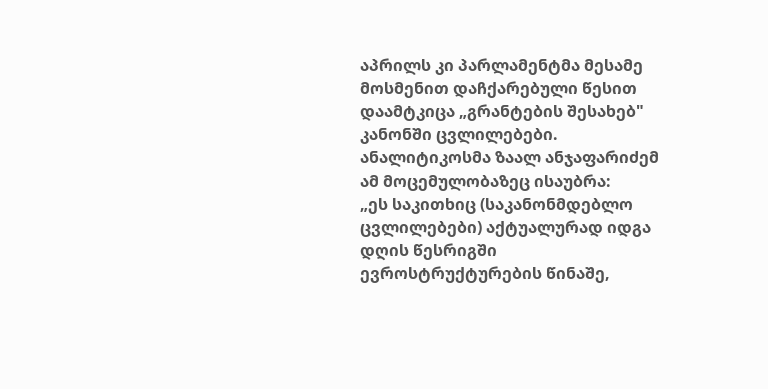აპრილს კი პარლამენტმა მესამე მოსმენით დაჩქარებული წესით დაამტკიცა „გრანტების შესახებ" კანონში ცვლილებები. ანალიტიკოსმა ზაალ ანჯაფარიძემ ამ მოცემულობაზეც ისაუბრა:
„ეს საკითხიც (საკანონმდებლო ცვლილებები) აქტუალურად იდგა დღის წესრიგში ევროსტრუქტურების წინაშე,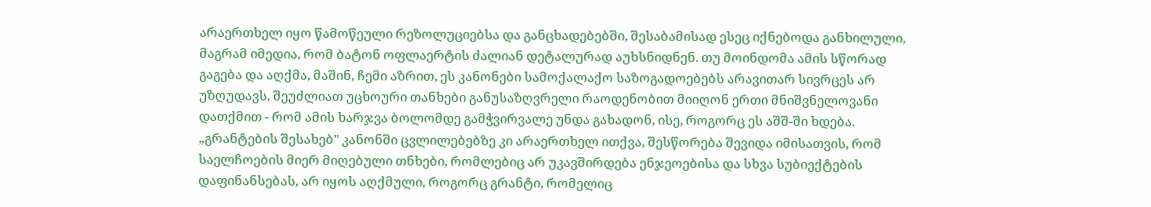არაერთხელ იყო წამოწეული რეზოლუციებსა და განცხადებებში, შესაბამისად ესეც იქნებოდა განხილული, მაგრამ იმედია, რომ ბატონ ოფლაერტის ძალიან დეტალურად აუხსნიდნენ. თუ მოინდომა ამის სწორად გაგება და აღქმა, მაშინ, ჩემი აზრით, ეს კანონები სამოქალაქო საზოგადოებებს არავითარ სივრცეს არ უზღუდავს, შეუძლიათ უცხოური თანხები განუსაზღვრელი რაოდენობით მიიღონ ერთი მნიშვნელოვანი დათქმით - რომ ამის ხარჯვა ბოლომდე გამჭვირვალე უნდა გახადონ, ისე, როგორც ეს აშშ-ში ხდება.
„გრანტების შესახებ" კანონში ცვლილებებზე კი არაერთხელ ითქვა, შესწორება შევიდა იმისათვის, რომ საელჩოების მიერ მიღებული თნხები, რომლებიც არ უკავშირდება ენჯეოებისა და სხვა სუბიექტების დაფინანსებას, არ იყოს აღქმული, როგორც გრანტი, რომელიც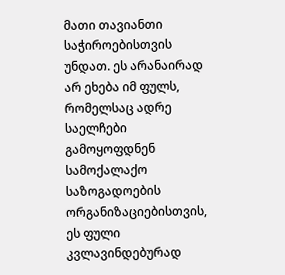მათი თავიანთი საჭიროებისთვის უნდათ. ეს არანაირად არ ეხება იმ ფულს, რომელსაც ადრე საელჩები გამოყოფდნენ სამოქალაქო საზოგადოების ორგანიზაციებისთვის, ეს ფული კვლავინდებურად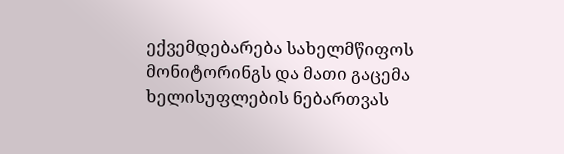ექვემდებარება სახელმწიფოს მონიტორინგს და მათი გაცემა ხელისუფლების ნებართვას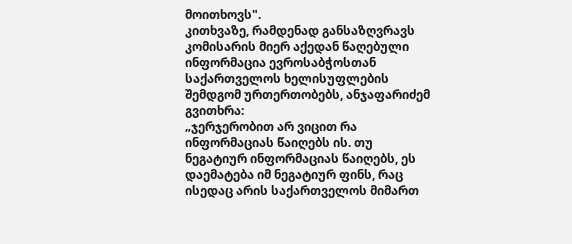მოითხოვს".
კითხვაზე, რამდენად განსაზღვრავს კომისარის მიერ აქედან წაღებული ინფორმაცია ევროსაბჭოსთან საქართველოს ხელისუფლების შემდგომ ურთერთობებს, ანჯაფარიძემ გვითხრა:
„ჯერჯერობით არ ვიცით რა ინფორმაციას წაიღებს ის. თუ ნეგატიურ ინფორმაციას წაიღებს, ეს დაემატება იმ ნეგატიურ ფინს, რაც ისედაც არის საქართველოს მიმართ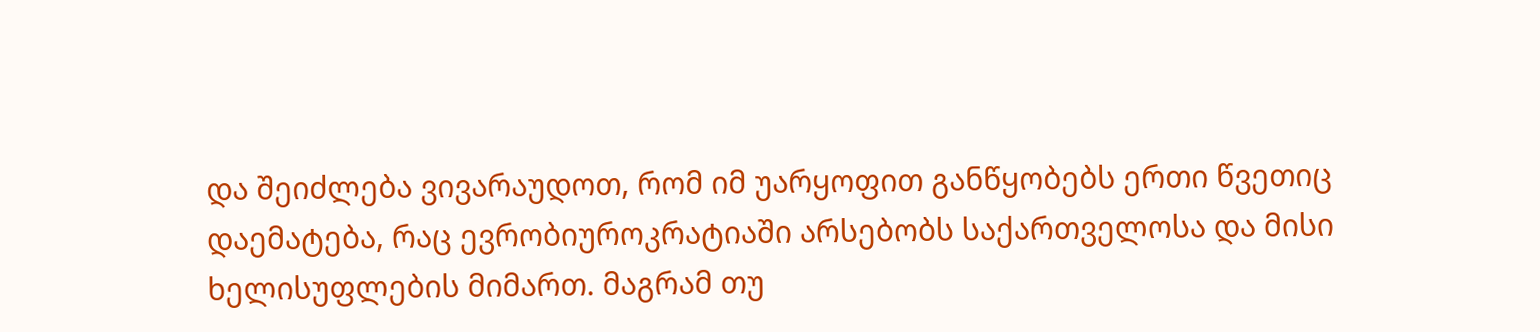და შეიძლება ვივარაუდოთ, რომ იმ უარყოფით განწყობებს ერთი წვეთიც დაემატება, რაც ევრობიუროკრატიაში არსებობს საქართველოსა და მისი ხელისუფლების მიმართ. მაგრამ თუ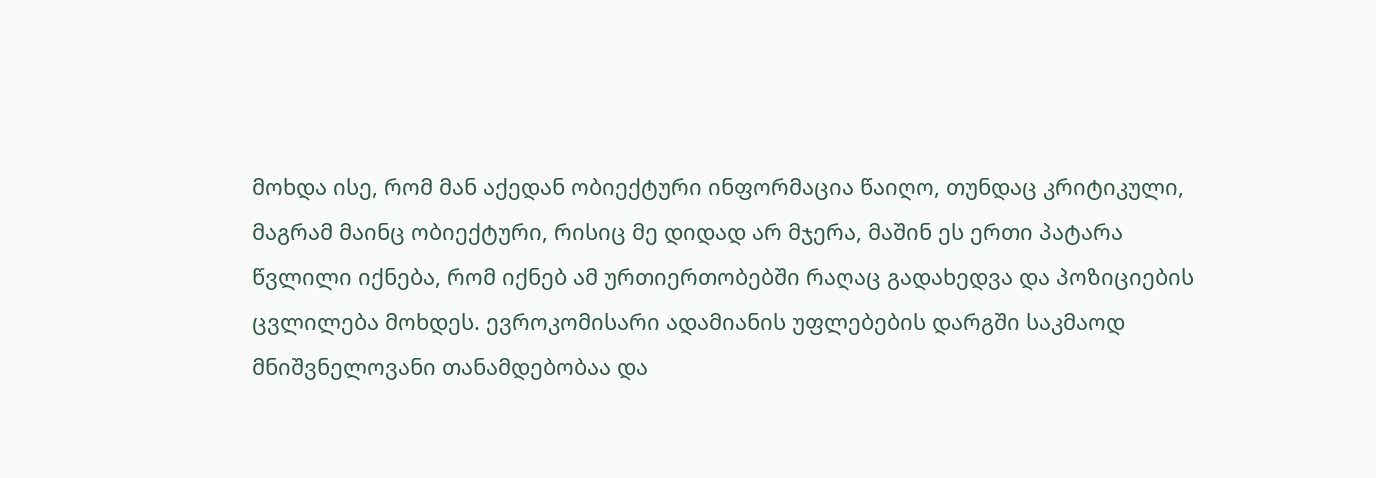მოხდა ისე, რომ მან აქედან ობიექტური ინფორმაცია წაიღო, თუნდაც კრიტიკული, მაგრამ მაინც ობიექტური, რისიც მე დიდად არ მჯერა, მაშინ ეს ერთი პატარა წვლილი იქნება, რომ იქნებ ამ ურთიერთობებში რაღაც გადახედვა და პოზიციების ცვლილება მოხდეს. ევროკომისარი ადამიანის უფლებების დარგში საკმაოდ მნიშვნელოვანი თანამდებობაა და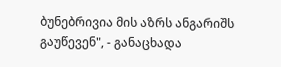ბუნებრივია მის აზრს ანგარიშს გაუწევენ", - განაცხადა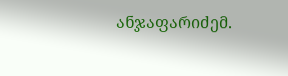ანჯაფარიძემ.